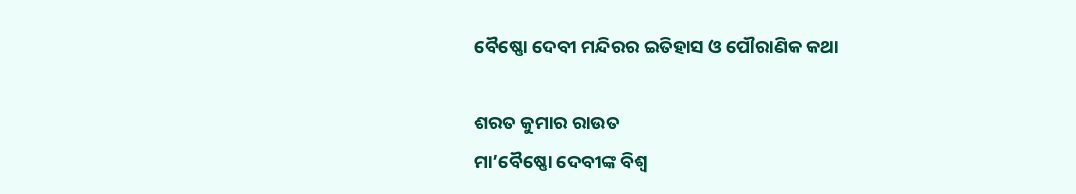ବୈଷ୍ଣୋ ଦେବୀ ମନ୍ଦିରର ଇତିହାସ ଓ ପୌରାଣିକ କଥା

ଶରତ କୁମାର ରାଉତ
ମା’ବୈଷ୍ଣୋ ଦେବୀଙ୍କ ବିଶ୍ୱ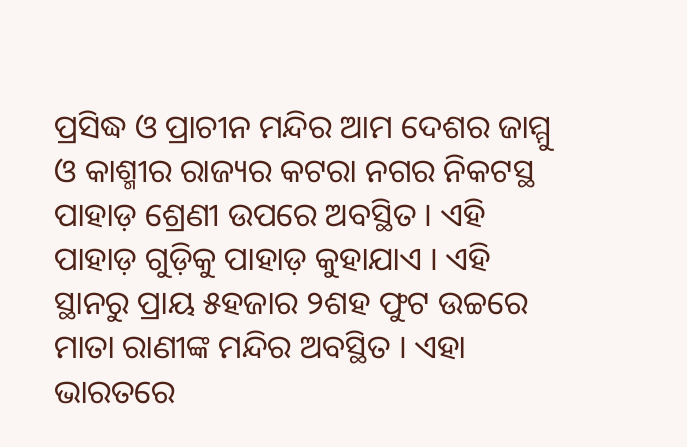ପ୍ରସିଦ୍ଧ ଓ ପ୍ରାଚୀନ ମନ୍ଦିର ଆମ ଦେଶର ଜାମ୍ମୁ ଓ କାଶ୍ମୀର ରାଜ୍ୟର କଟରା ନଗର ନିକଟସ୍ଥ ପାହାଡ଼ ଶ୍ରେଣୀ ଉପରେ ଅବସ୍ଥିତ । ଏହି ପାହାଡ଼ ଗୁଡ଼ିକୁ ପାହାଡ଼ କୁହାଯାଏ । ଏହି ସ୍ଥାନରୁ ପ୍ରାୟ ୫ହଜାର ୨ଶହ ଫୁଟ ଉଚ୍ଚରେ ମାତା ରାଣୀଙ୍କ ମନ୍ଦିର ଅବସ୍ଥିତ । ଏହା ଭାରତରେ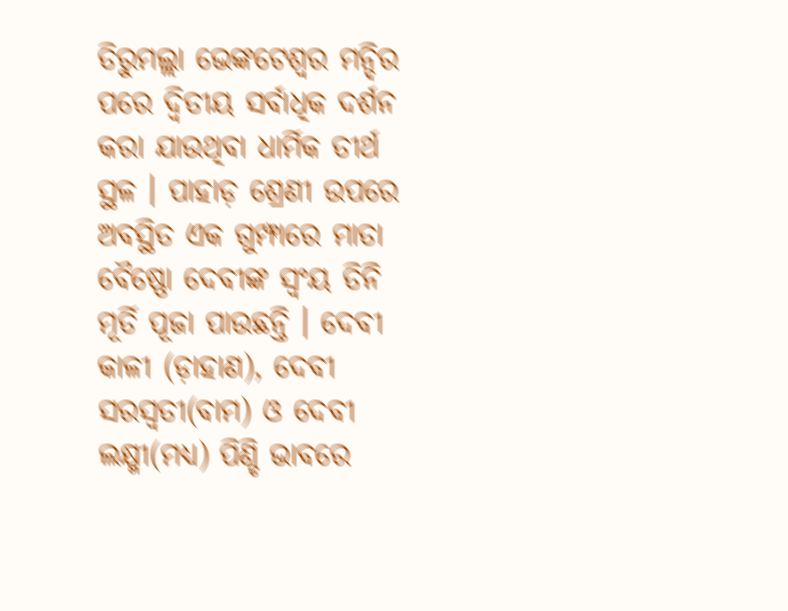ତିରୁମଲ୍ଲା ଭେଙ୍କଟେଶ୍ୱର ମନ୍ଦିର ପରେ ଦ୍ୱିତୀୟ ସର୍ବାଧିକ ଦର୍ଶନ କରା ଯାଉଥିବା ଧାର୍ମିକ ତୀର୍ଥ ସ୍ଥଳ । ପାହାଡ଼ ଶ୍ରେଣୀ ଉପରେ ଅବସ୍ଥିତ ଏକ ଗୁମ୍ଫାରେ ମାତା ବୈଷ୍ଣୋ ଦେବୀଙ୍କ ସ୍ୱଂୟ ତିନି ମୂର୍ତି ପୂଜା ପାଉଛନ୍ତି । ଦେବୀ କାଳୀ (ଡ଼ାହାଣ), ଦେବୀ ସରସ୍ୱତୀ(ବାମ) ଓ ଦେବୀ ଲକ୍ଷ୍ମୀ(ମଧ୍ୟ) ପିଣ୍ଡି ଭାବରେ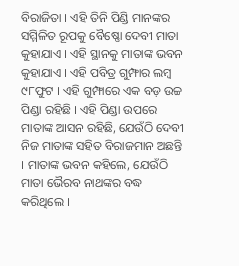ବିରାଜିତା । ଏହି ତିନି ପିଣ୍ଡି ମାନଙ୍କର ସମ୍ମିଳିତ ରୂପକୁ ବୈଷ୍ଣୋ ଦେବୀ ମାତା କୁହାଯାଏ । ଏହି ସ୍ଥାନକୁ ମାତାଙ୍କ ଭବନ କୁହାଯାଏ । ଏହି ପବିତ୍ର ଗୁମ୍ଫାର ଲମ୍ବ ୯୮ଫୁଟ । ଏହି ଗୁମ୍ଫାରେ ଏକ ବଡ଼ ଉଚ୍ଚ ପିଣ୍ଡା ରହିଛି । ଏହି ପିଣ୍ଡା ଉପରେ ମାତାଙ୍କ ଆସନ ରହିଛି, ଯେଉଁଠି ଦେବୀ ନିଜ ମାତାଙ୍କ ସହିତ ବିରାଜମାନ ଅଛନ୍ତି । ମାତାଙ୍କ ଭବନ କହିଲେ, ଯେଉଁଠି ମାତା ଭୈରବ ନାଥଙ୍କର ବଦ୍ଧ କରିଥିଲେ ।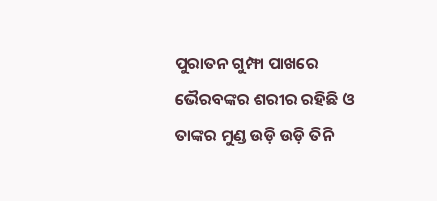ପୁରାତନ ଗୁମ୍ଫା ପାଖରେ ଭୈରବଙ୍କର ଶରୀର ରହିଛି ଓ ତାଙ୍କର ମୁଣ୍ଡ ଉଡ଼ି ଉଡ଼ି ତିନି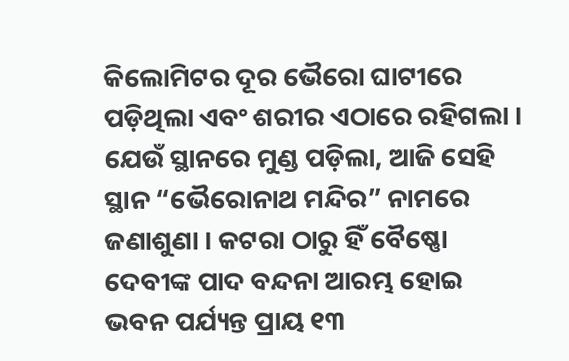କିଲୋମିଟର ଦୂର ଭୈରୋ ଘାଟୀରେ ପଡ଼ିଥିଲା ଏବଂ ଶରୀର ଏଠାରେ ରହିଗଲା । ଯେଉଁ ସ୍ଥାନରେ ମୁଣ୍ଡ ପଡ଼ିଲା, ଆଜି ସେହି ସ୍ଥାନ “ଭୈରୋନାଥ ମନ୍ଦିର” ନାମରେ ଜଣାଶୁଣା । କଟରା ଠାରୁ ହିଁ ବୈଷ୍ଣୋ ଦେବୀଙ୍କ ପାଦ ବନ୍ଦନା ଆରମ୍ଭ ହୋଇ ଭବନ ପର୍ଯ୍ୟନ୍ତ ପ୍ରାୟ ୧୩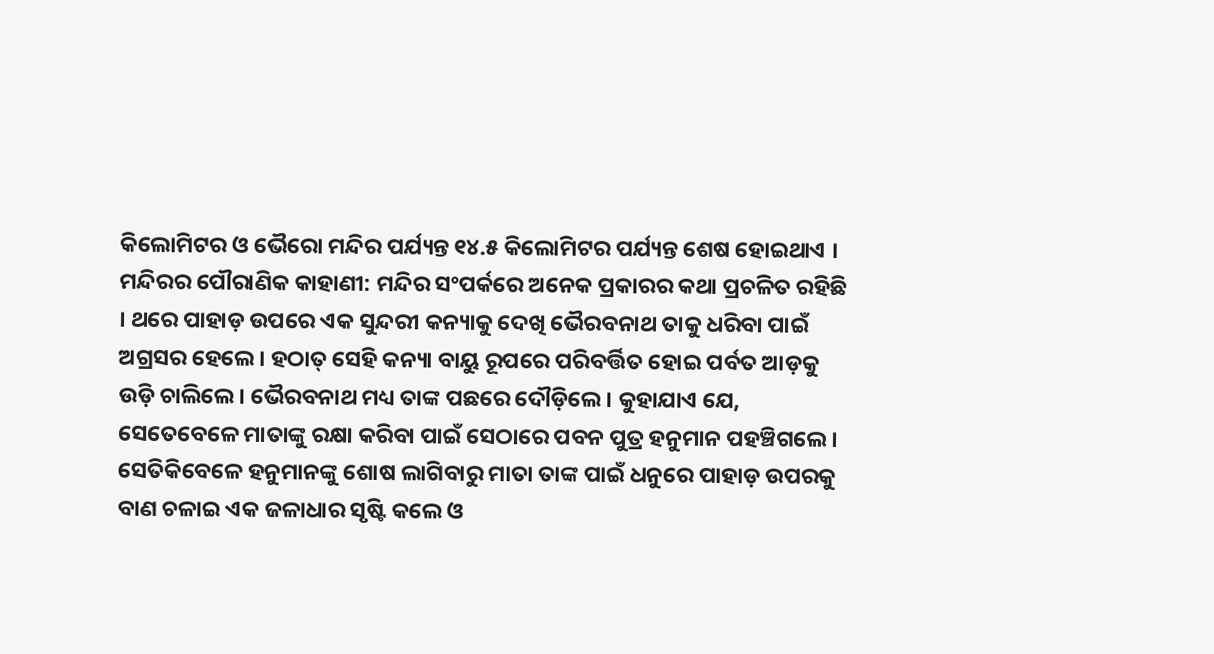କିଲୋମିଟର ଓ ଭୈରୋ ମନ୍ଦିର ପର୍ଯ୍ୟନ୍ତ ୧୪.୫ କିଲୋମିଟର ପର୍ଯ୍ୟନ୍ତ ଶେଷ ହୋଇଥାଏ ।
ମନ୍ଦିରର ପୌରାଣିକ କାହାଣୀ: ମନ୍ଦିର ସଂପର୍କରେ ଅନେକ ପ୍ରକାରର କଥା ପ୍ରଚଳିତ ରହିଛି । ଥରେ ପାହାଡ଼ ଉପରେ ଏକ ସୁନ୍ଦରୀ କନ୍ୟାକୁ ଦେଖି ଭୈରବନାଥ ତାକୁ ଧରିବା ପାଇଁ ଅଗ୍ରସର ହେଲେ । ହଠାତ୍ ସେହି କନ୍ୟା ବାୟୁ ରୂପରେ ପରିବର୍ତ୍ତିତ ହୋଇ ପର୍ବତ ଆଡ଼କୁ ଉଡ଼ି ଚାଲିଲେ । ଭୈରବନାଥ ମଧ୍ୟ ତାଙ୍କ ପଛରେ ଦୌଡ଼ିଲେ । କୁହାଯାଏ ଯେ, ସେତେବେଳେ ମାତାଙ୍କୁ ରକ୍ଷା କରିବା ପାଇଁ ସେଠାରେ ପବନ ପୁତ୍ର ହନୁମାନ ପହଞ୍ଚିଗଲେ । ସେତିକିବେଳେ ହନୁମାନଙ୍କୁ ଶୋଷ ଲାଗିବାରୁ ମାତା ତାଙ୍କ ପାଇଁ ଧନୁରେ ପାହାଡ଼ ଉପରକୁ ବାଣ ଚଳାଇ ଏକ ଜଳାଧାର ସୃଷ୍ଟି କଲେ ଓ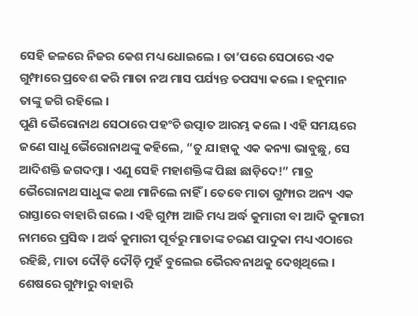ସେହି ଜଳରେ ନିଜର କେଶ ମଧ୍ୟ ଧୋଇଲେ । ତା’ପରେ ସେଠାରେ ଏକ ଗୁମ୍ଫାରେ ପ୍ରବେଶ କରି ମାତା ନଅ ମାସ ପର୍ଯ୍ୟନ୍ତ ତପସ୍ୟା କଲେ । ହନୁମାନ ତାଙ୍କୁ ଜଗି ରହିଲେ ।
ପୁଣି ଭୈରୋନାଥ ସେଠାରେ ପହଂଚି ଉତ୍ପାତ ଆରମ୍ଭ କଲେ । ଏହି ସମୟରେ ଜଣେ ସାଧୁ ଭୈରୋନାଥଙ୍କୁ କହିଲେ, “ତୁ ଯାହାକୁ ଏକ କନ୍ୟା ଭାବୁଛୁ, ସେ ଆଦିଶକ୍ତି ଜଗଦମ୍ବା । ଏଣୁ ସେହି ମହାଶକ୍ତିଙ୍କ ପିଛା ଛାଡ଼ିଦେ!” ମାତ୍ର ଭୈରୋନାଥ ସାଧୁଙ୍କ କଥା ମାନିଲେ ନାହିଁ । ତେବେ ମାତା ଗୁମ୍ଫାର ଅନ୍ୟ ଏକ ରାସ୍ତାରେ ବାହାରି ଗଲେ । ଏହି ଗୁମ୍ଫା ଆଜି ମଧ୍ୟ ଅର୍ଦ୍ଧ କୁମାରୀ ବା ଆଦି କୁମାରୀ ନାମରେ ପ୍ରସିଦ୍ଧ । ଅର୍ଦ୍ଧ କୁମାରୀ ପୂର୍ବରୁ ମାତାଙ୍କ ଚରଣ ପାଦୁକା ମଧ୍ୟ ଏଠାରେ ରହିଛି, ମାତା ଦୌଡ଼ି ଦୌଡ଼ି ମୁହଁ ବୁଲେଇ ଭୈରବନାଥକୁ ଦେଖିଥିଲେ । ଶେଷରେ ଗୁମ୍ଫାରୁ ବାହାରି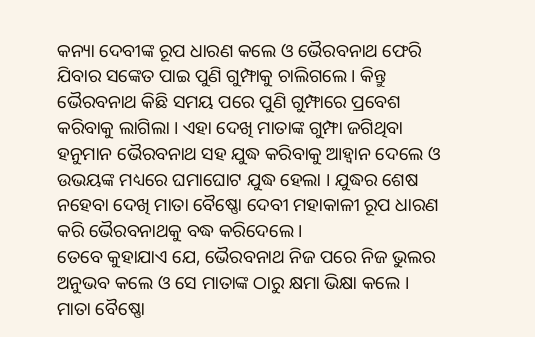କନ୍ୟା ଦେବୀଙ୍କ ରୂପ ଧାରଣ କଲେ ଓ ଭୈରବନାଥ ଫେରି ଯିବାର ସଙ୍କେତ ପାଇ ପୁଣି ଗୁମ୍ଫାକୁ ଚାଲିଗଲେ । କିନ୍ତୁ ଭୈରବନାଥ କିଛି ସମୟ ପରେ ପୁଣି ଗୁମ୍ଫାରେ ପ୍ରବେଶ କରିବାକୁ ଲାଗିଲା । ଏହା ଦେଖି ମାତାଙ୍କ ଗୁମ୍ଫା ଜଗିଥିବା ହନୁମାନ ଭୈରବନାଥ ସହ ଯୁଦ୍ଧ କରିବାକୁ ଆହ୍ୱାନ ଦେଲେ ଓ ଉଭୟଙ୍କ ମଧ୍ୟରେ ଘମାଘୋଟ ଯୁଦ୍ଧ ହେଲା । ଯୁଦ୍ଧର ଶେଷ ନହେବା ଦେଖି ମାତା ବୈଷ୍ଣୋ ଦେବୀ ମହାକାଳୀ ରୂପ ଧାରଣ କରି ଭୈରବନାଥକୁ ବଦ୍ଧ କରିଦେଲେ ।
ତେବେ କୁହାଯାଏ ଯେ, ଭୈରବନାଥ ନିଜ ପରେ ନିଜ ଭୁଲର ଅନୁଭବ କଲେ ଓ ସେ ମାତାଙ୍କ ଠାରୁ କ୍ଷମା ଭିକ୍ଷା କଲେ । ମାତା ବୈଷ୍ଣୋ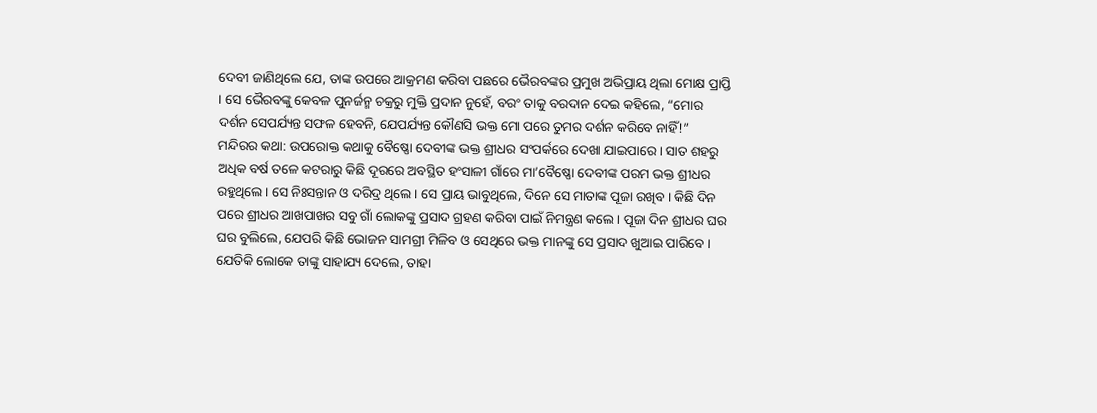ଦେବୀ ଜାଣିଥିଲେ ଯେ, ତାଙ୍କ ଉପରେ ଆକ୍ରମଣ କରିବା ପଛରେ ଭୈରବଙ୍କର ପ୍ରମୁଖ ଅଭିପ୍ରାୟ ଥିଲା ମୋକ୍ଷ ପ୍ରାପ୍ତି । ସେ ଭୈରବଙ୍କୁ କେବଳ ପୁନର୍ଜନ୍ମ ଚକ୍ରରୁ ମୁକ୍ତି ପ୍ରଦାନ ନୁହେଁ, ବରଂ ତାକୁ ବରଦାନ ଦେଇ କହିଲେ, “ମୋର ଦର୍ଶନ ସେପର୍ଯ୍ୟନ୍ତ ସଫଳ ହେବନି, ଯେପର୍ଯ୍ୟନ୍ତ କୌଣସି ଭକ୍ତ ମୋ ପରେ ତୁମର ଦର୍ଶନ କରିବେ ନାହିଁ!”
ମନ୍ଦିରର କଥା: ଉପରୋକ୍ତ କଥାକୁ ବୈଷ୍ଣୋ ଦେବୀଙ୍କ ଭକ୍ତ ଶ୍ରୀଧର ସଂପର୍କରେ ଦେଖା ଯାଇପାରେ । ସାତ ଶହରୁ ଅଧିକ ବର୍ଷ ତଳେ କଟରାରୁ କିଛି ଦୂରରେ ଅବସ୍ଥିତ ହଂସାଳୀ ଗାଁରେ ମା’ବୈଷ୍ଣୋ ଦେବୀଙ୍କ ପରମ ଭକ୍ତ ଶ୍ରୀଧର ରହୁଥିଲେ । ସେ ନିଃସନ୍ତାନ ଓ ଦରିଦ୍ର ଥିଲେ । ସେ ପ୍ରାୟ ଭାବୁଥିଲେ, ଦିନେ ସେ ମାତାଙ୍କ ପୂଜା ରଖିବ । କିଛି ଦିନ ପରେ ଶ୍ରୀଧର ଆଖପାଖର ସବୁ ଗାଁ ଲୋକଙ୍କୁ ପ୍ରସାଦ ଗ୍ରହଣ କରିବା ପାଇଁ ନିମନ୍ତ୍ରଣ କଲେ । ପୂଜା ଦିନ ଶ୍ରୀଧର ଘର ଘର ବୁଲିଲେ, ଯେପରି କିଛି ଭୋଜନ ସାମଗ୍ରୀ ମିଳିବ ଓ ସେଥିରେ ଭକ୍ତ ମାନଙ୍କୁ ସେ ପ୍ରସାଦ ଖୁଆଇ ପାରିବେ । ଯେତିକି ଲୋକେ ତାଙ୍କୁ ସାହାଯ୍ୟ ଦେଲେ, ତାହା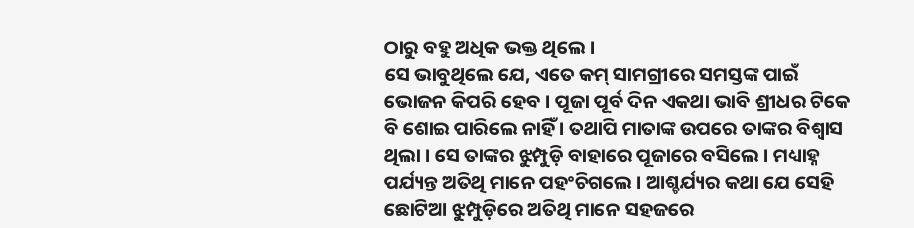ଠାରୁ ବହୁ ଅଧିକ ଭକ୍ତ ଥିଲେ ।
ସେ ଭାବୁଥିଲେ ଯେ, ଏତେ କମ୍ ସାମଗ୍ରୀରେ ସମସ୍ତଙ୍କ ପାଇଁ ଭୋଜନ କିପରି ହେବ । ପୂଜା ପୂର୍ବ ଦିନ ଏକଥା ଭାବି ଶ୍ରୀଧର ଟିକେ ବି ଶୋଇ ପାରିଲେ ନାହିଁ । ତଥାପି ମାତାଙ୍କ ଉପରେ ତାଙ୍କର ବିଶ୍ୱାସ ଥିଲା । ସେ ତାଙ୍କର ଝୁମ୍ପୁଡ଼ି ବାହାରେ ପୂଜାରେ ବସିଲେ । ମଧ୍ୟାହ୍ନ ପର୍ଯ୍ୟନ୍ତ ଅତିଥି ମାନେ ପହଂଚିଗଲେ । ଆଶ୍ଚର୍ଯ୍ୟର କଥା ଯେ ସେହି ଛୋଟିଆ ଝୁମ୍ପୁଡ଼ିରେ ଅତିଥି ମାନେ ସହଜରେ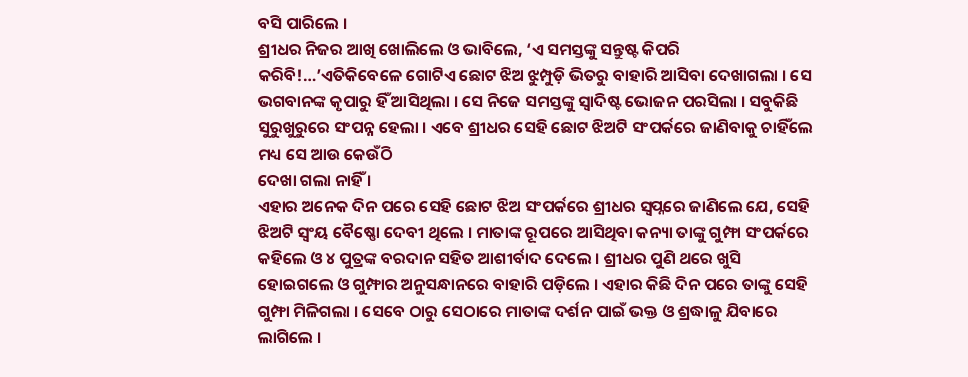ବସି ପାରିଲେ ।
ଶ୍ରୀଧର ନିଜର ଆଖି ଖୋଲିଲେ ଓ ଭାବିଲେ, ‘ଏ ସମସ୍ତଙ୍କୁ ସନ୍ତୁଷ୍ଟ କିପରି କରିବି!…’ଏତିକିବେଳେ ଗୋଟିଏ ଛୋଟ ଝିଅ ଝୁମ୍ପୁଡ଼ି ଭିତରୁ ବାହାରି ଆସିବା ଦେଖାଗଲା । ସେ ଭଗବାନଙ୍କ କୃପାରୁ ହିଁ ଆସିଥିଲା । ସେ ନିଜେ ସମସ୍ତଙ୍କୁ ସ୍ୱାଦିଷ୍ଟ ଭୋଜନ ପରସିଲା । ସବୁକିଛି ସୁରୁଖୁରୁରେ ସଂପନ୍ନ ହେଲା । ଏବେ ଶ୍ରୀଧର ସେହି ଛୋଟ ଝିଅଟି ସଂପର୍କରେ ଜାଣିବାକୁ ଚାହିଁଲେ ମଧ୍ୟ ସେ ଆଉ କେଉଁଠି
ଦେଖା ଗଲା ନାହିଁ ।
ଏହାର ଅନେକ ଦିନ ପରେ ସେହି ଛୋଟ ଝିଅ ସଂପର୍କରେ ଶ୍ରୀଧର ସ୍ୱପ୍ନରେ ଜାଣିଲେ ଯେ, ସେହି ଝିଅଟି ସ୍ୱଂୟ ବୈଷ୍ଣୋ ଦେବୀ ଥିଲେ । ମାତାଙ୍କ ରୂପରେ ଆସିଥିବା କନ୍ୟା ତାଙ୍କୁ ଗୁମ୍ଫା ସଂପର୍କରେ କହିଲେ ଓ ୪ ପୁତ୍ରଙ୍କ ବରଦାନ ସହିତ ଆଶୀର୍ବାଦ ଦେଲେ । ଶ୍ରୀଧର ପୁଣି ଥରେ ଖୁସି ହୋଇଗଲେ ଓ ଗୁମ୍ଫାର ଅନୁସନ୍ଧାନରେ ବାହାରି ପଡ଼ିଲେ । ଏହାର କିଛି ଦିନ ପରେ ତାଙ୍କୁ ସେହି ଗୁମ୍ଫା ମିଳିଗଲା । ସେବେ ଠାରୁ ସେଠାରେ ମାତାଙ୍କ ଦର୍ଶନ ପାଇଁ ଭକ୍ତ ଓ ଶ୍ରଦ୍ଧାଳୁ ଯିବାରେ ଲାଗିଲେ ।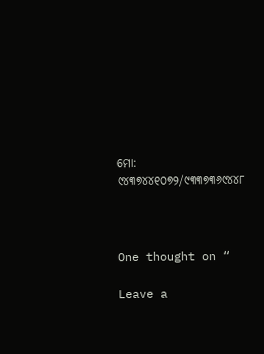ମୋ: ୯୪୩୭୪୪୧୦୭୨/୯୩୩୭୩୬୯୪୪୮



One thought on “

Leave a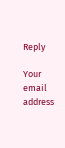Reply

Your email address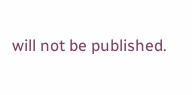will not be published.